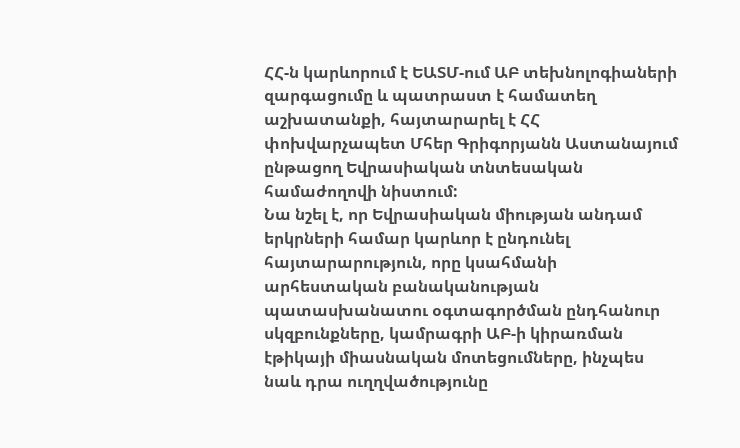ՀՀ-ն կարևորում է ԵԱՏՄ-ում ԱԲ տեխնոլոգիաների զարգացումը և պատրաստ է համատեղ աշխատանքի, հայտարարել է ՀՀ փոխվարչապետ Մհեր Գրիգորյանն Աստանայում ընթացող Եվրասիական տնտեսական համաժողովի նիստում:
Նա նշել է, որ Եվրասիական միության անդամ երկրների համար կարևոր է ընդունել հայտարարություն, որը կսահմանի արհեստական բանականության պատասխանատու օգտագործման ընդհանուր սկզբունքները, կամրագրի ԱԲ-ի կիրառման էթիկայի միասնական մոտեցումները, ինչպես նաև դրա ուղղվածությունը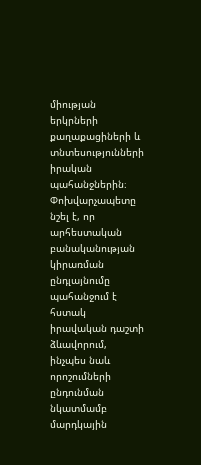միության երկրների քաղաքացիների և տնտեսությունների իրական պահանջներին։
Փոխվարչապետը նշել է, որ արհեստական բանականության կիրառման ընդլայնումը պահանջում է հստակ իրավական դաշտի ձևավորում, ինչպես նաև որոշումների ընդունման նկատմամբ մարդկային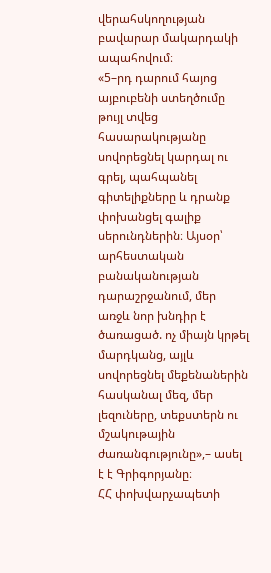վերահսկողության բավարար մակարդակի ապահովում։
«5–րդ դարում հայոց այբուբենի ստեղծումը թույլ տվեց հասարակությանը սովորեցնել կարդալ ու գրել, պահպանել գիտելիքները և դրանք փոխանցել գալիք սերունդներին։ Այսօր՝ արհեստական բանականության դարաշրջանում, մեր առջև նոր խնդիր է ծառացած. ոչ միայն կրթել մարդկանց, այլև սովորեցնել մեքենաներին հասկանալ մեզ, մեր լեզուները, տեքստերն ու մշակութային ժառանգությունը»,– ասել է է Գրիգորյանը։
ՀՀ փոխվարչապետի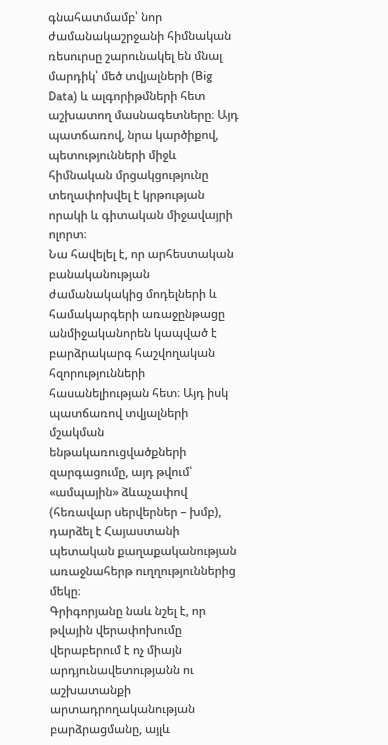գնահատմամբ՝ նոր ժամանակաշրջանի հիմնական ռեսուրսը շարունակել են մնալ մարդիկ՝ մեծ տվյալների (Big Data) և ալգորիթմների հետ աշխատող մասնագետները։ Այդ պատճառով, նրա կարծիքով, պետությունների միջև հիմնական մրցակցությունը տեղափոխվել է կրթության որակի և գիտական միջավայրի ոլորտ։
Նա հավելել է, որ արհեստական բանականության ժամանակակից մոդելների և համակարգերի առաջընթացը անմիջականորեն կապված է բարձրակարգ հաշվողական հզորությունների հասանելիության հետ։ Այդ իսկ պատճառով տվյալների մշակման ենթակառուցվածքների զարգացումը, այդ թվում՝ «ամպային» ձևաչափով (հեռավար սերվերներ – խմբ), դարձել է Հայաստանի պետական քաղաքականության առաջնահերթ ուղղություններից մեկը։
Գրիգորյանը նաև նշել է, որ թվային վերափոխումը վերաբերում է ոչ միայն արդյունավետությանն ու աշխատանքի արտադրողականության բարձրացմանը, այլև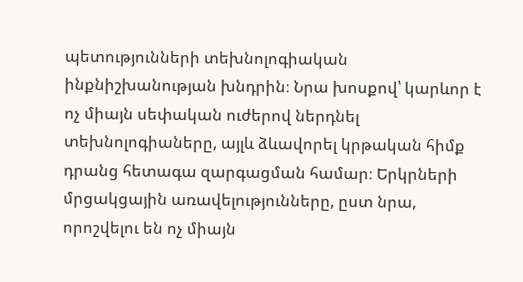պետությունների տեխնոլոգիական ինքնիշխանության խնդրին։ Նրա խոսքով՝ կարևոր է ոչ միայն սեփական ուժերով ներդնել տեխնոլոգիաները, այլև ձևավորել կրթական հիմք դրանց հետագա զարգացման համար։ Երկրների մրցակցային առավելությունները, ըստ նրա, որոշվելու են ոչ միայն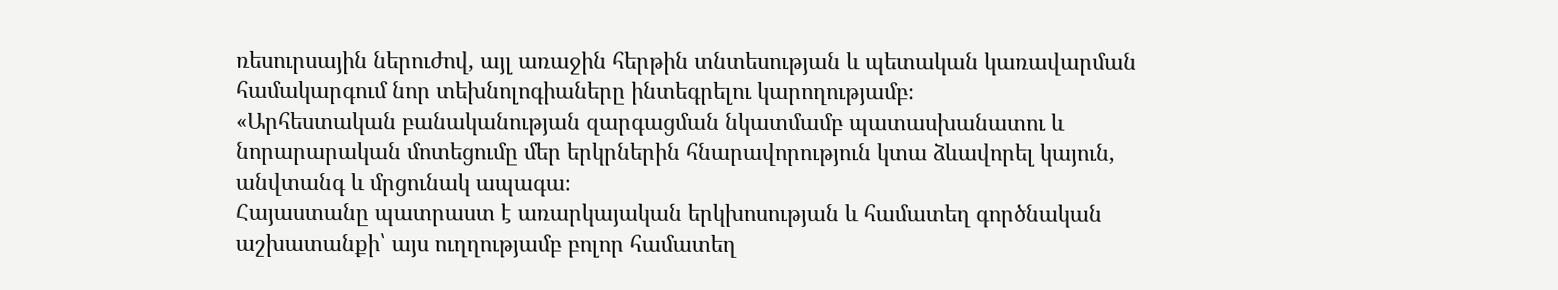ռեսուրսային ներուժով, այլ առաջին հերթին տնտեսության և պետական կառավարման համակարգում նոր տեխնոլոգիաները ինտեգրելու կարողությամբ։
«Արհեստական բանականության զարգացման նկատմամբ պատասխանատու և նորարարական մոտեցումը մեր երկրներին հնարավորություն կտա ձևավորել կայուն, անվտանգ և մրցունակ ապագա։
Հայաստանը պատրաստ է առարկայական երկխոսության և համատեղ գործնական աշխատանքի՝ այս ուղղությամբ բոլոր համատեղ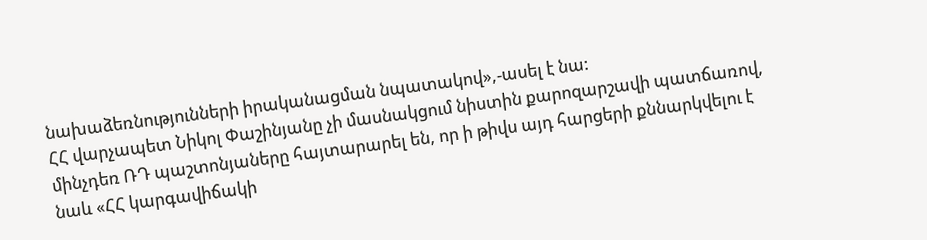նախաձեռնությունների իրականացման նպատակով»,-ասել է նա:
ՀՀ վարչապետ Նիկոլ Փաշինյանը չի մասնակցում նիստին քարոզարշավի պատճառով, մինչդեռ ՌԴ պաշտոնյաները հայտարարել են, որ ի թիվս այդ հարցերի քննարկվելու է նաև «ՀՀ կարգավիճակի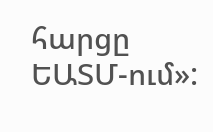հարցը ԵԱՏՄ-ում»: